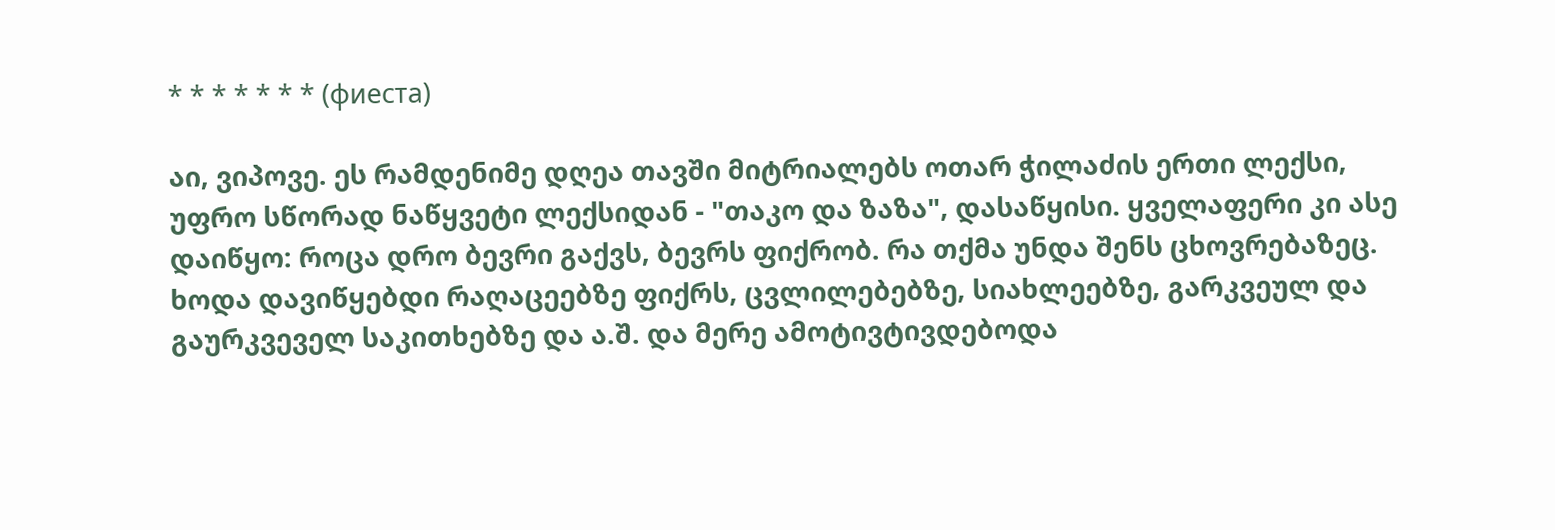* * * * * * * (фиеста)

აი, ვიპოვე. ეს რამდენიმე დღეა თავში მიტრიალებს ოთარ ჭილაძის ერთი ლექსი, უფრო სწორად ნაწყვეტი ლექსიდან - "თაკო და ზაზა", დასაწყისი. ყველაფერი კი ასე დაიწყო: როცა დრო ბევრი გაქვს, ბევრს ფიქრობ. რა თქმა უნდა შენს ცხოვრებაზეც. ხოდა დავიწყებდი რაღაცეებზე ფიქრს, ცვლილებებზე, სიახლეებზე, გარკვეულ და გაურკვეველ საკითხებზე და ა.შ. და მერე ამოტივტივდებოდა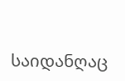საიდანღაც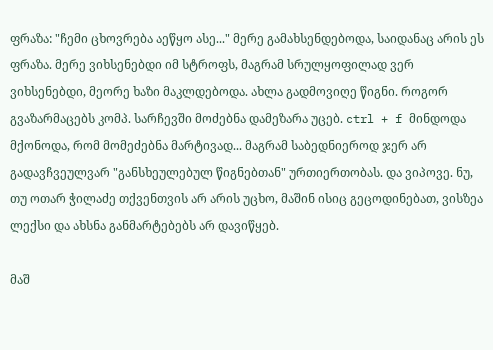ფრაზა: "ჩემი ცხოვრება აეწყო ასე..." მერე გამახსენდებოდა, საიდანაც არის ეს ფრაზა. მერე ვიხსენებდი იმ სტროფს, მაგრამ სრულყოფილად ვერ ვიხსენებდი, მეორე ხაზი მაკლდებოდა. ახლა გადმოვიღე წიგნი. როგორ გვაზარმაცებს კომპ. სარჩევში მოძებნა დამეზარა უცებ. ctrl + f მინდოდა მქონოდა, რომ მომეძებნა მარტივად... მაგრამ საბედნიეროდ ჯერ არ გადავჩვეულვარ "განსხეულებულ წიგნებთან" ურთიერთობას. და ვიპოვე. ნუ, თუ ოთარ ჭილაძე თქვენთვის არ არის უცხო, მაშინ ისიც გეცოდინებათ, ვისზეა ლექსი და ახსნა განმარტებებს არ დავიწყებ.

მაშ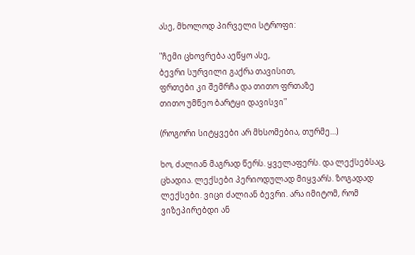ასე, მხოლოდ პირველი სტროფი:

"ჩემი ცხოვრება აეწყო ასე,
ბევრი სურვილი გაქრა თავისით,
ფრთები კი შემრჩა და თითო ფრთაზე
თითო უმწეო ბარტყი დავისვი"

(როგორი სიტყვები არ მხსომებია, თურმე...)

ხო, ძალიან მაგრად წერს. ყველაფერს. და ლექსებსაც, ცხადია. ლექსები პერიოდულად მიყვარს. ზოგადად ლექსები. ვიცი ძალიან ბევრი. არა იმიტომ, რომ ვიზეპირებდი ან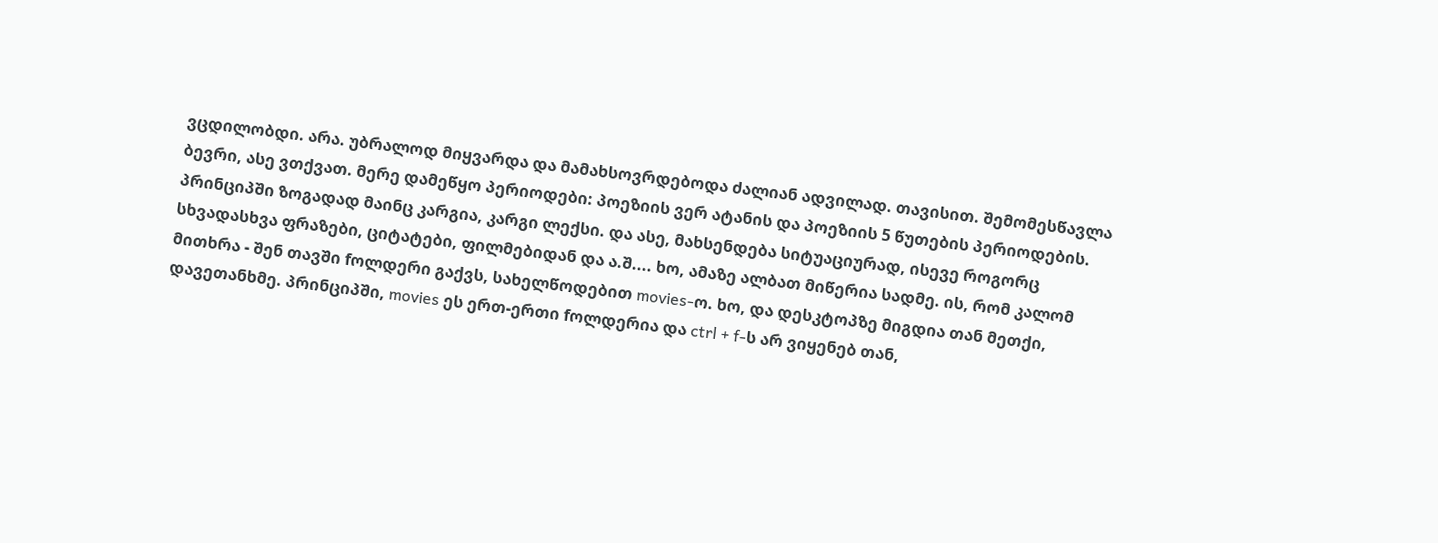ვცდილობდი. არა. უბრალოდ მიყვარდა და მამახსოვრდებოდა ძალიან ადვილად. თავისით. შემომესწავლა ბევრი, ასე ვთქვათ. მერე დამეწყო პერიოდები: პოეზიის ვერ ატანის და პოეზიის 5 წუთების პერიოდების. პრინციპში ზოგადად მაინც კარგია, კარგი ლექსი. და ასე, მახსენდება სიტუაციურად, ისევე როგორც სხვადასხვა ფრაზები, ციტატები, ფილმებიდან და ა.შ.... ხო, ამაზე ალბათ მიწერია სადმე. ის, რომ კალომ მითხრა - შენ თავში fოლდერი გაქვს, სახელწოდებით movies-ო. ხო, და დესკტოპზე მიგდია თან მეთქი, დავეთანხმე. პრინციპში, movies ეს ერთ-ერთი fოლდერია და ctrl + f-ს არ ვიყენებ თან,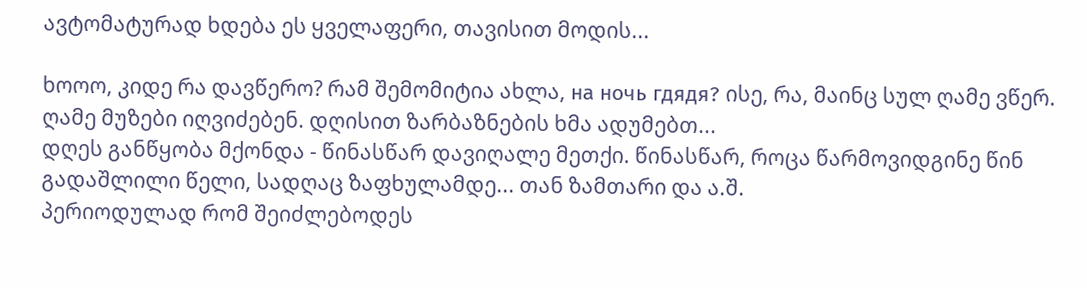ავტომატურად ხდება ეს ყველაფერი, თავისით მოდის...

ხოოო, კიდე რა დავწერო? რამ შემომიტია ახლა, на ночь гдядя? ისე, რა, მაინც სულ ღამე ვწერ. ღამე მუზები იღვიძებენ. დღისით ზარბაზნების ხმა ადუმებთ...
დღეს განწყობა მქონდა - წინასწარ დავიღალე მეთქი. წინასწარ, როცა წარმოვიდგინე წინ გადაშლილი წელი, სადღაც ზაფხულამდე... თან ზამთარი და ა.შ.
პერიოდულად რომ შეიძლებოდეს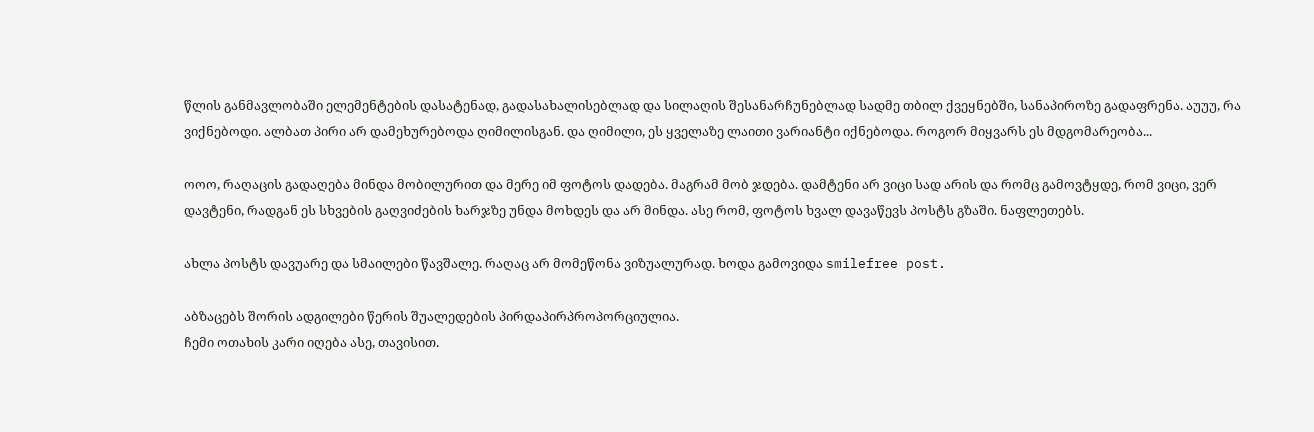წლის განმავლობაში ელემენტების დასატენად, გადასახალისებლად და სილაღის შესანარჩუნებლად სადმე თბილ ქვეყნებში, სანაპიროზე გადაფრენა. აუუუ, რა ვიქნებოდი. ალბათ პირი არ დამეხურებოდა ღიმილისგან. და ღიმილი, ეს ყველაზე ლაითი ვარიანტი იქნებოდა. როგორ მიყვარს ეს მდგომარეობა...

ოოო, რაღაცის გადაღება მინდა მობილურით და მერე იმ ფოტოს დადება. მაგრამ მობ ჯდება. დამტენი არ ვიცი სად არის და რომც გამოვტყდე, რომ ვიცი, ვერ დავტენი, რადგან ეს სხვების გაღვიძების ხარჯზე უნდა მოხდეს და არ მინდა. ასე რომ, ფოტოს ხვალ დავაწევს პოსტს გზაში. ნაფლეთებს.

ახლა პოსტს დავუარე და სმაილები წავშალე. რაღაც არ მომეწონა ვიზუალურად. ხოდა გამოვიდა smilefree post.

აბზაცებს შორის ადგილები წერის შუალედების პირდაპირპროპორციულია.
ჩემი ოთახის კარი იღება ასე, თავისით.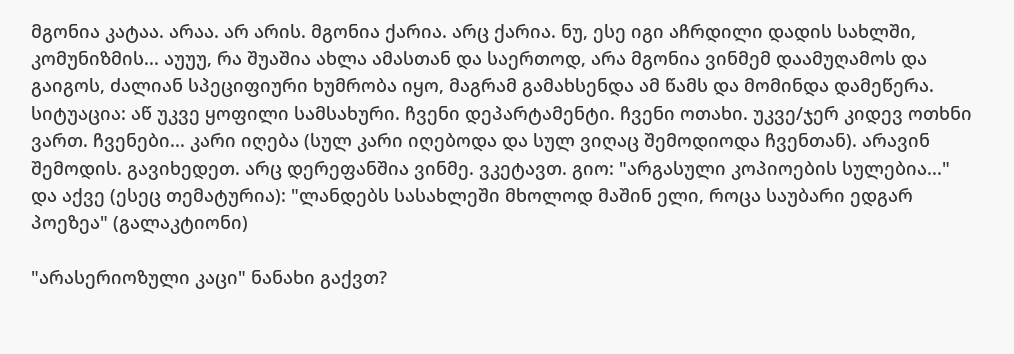მგონია კატაა. არაა. არ არის. მგონია ქარია. არც ქარია. ნუ, ესე იგი აჩრდილი დადის სახლში, კომუნიზმის... აუუუ, რა შუაშია ახლა ამასთან და საერთოდ, არა მგონია ვინმემ დაამუღამოს და გაიგოს, ძალიან სპეციფიური ხუმრობა იყო, მაგრამ გამახსენდა ამ წამს და მომინდა დამეწერა. სიტუაცია: აწ უკვე ყოფილი სამსახური. ჩვენი დეპარტამენტი. ჩვენი ოთახი. უკვე/ჯერ კიდევ ოთხნი ვართ. ჩვენები... კარი იღება (სულ კარი იღებოდა და სულ ვიღაც შემოდიოდა ჩვენთან). არავინ შემოდის. გავიხედეთ. არც დერეფანშია ვინმე. ვკეტავთ. გიო: "არგასული კოპიოების სულებია..."
და აქვე (ესეც თემატურია): "ლანდებს სასახლეში მხოლოდ მაშინ ელი, როცა საუბარი ედგარ პოეზეა" (გალაკტიონი)

"არასერიოზული კაცი" ნანახი გაქვთ?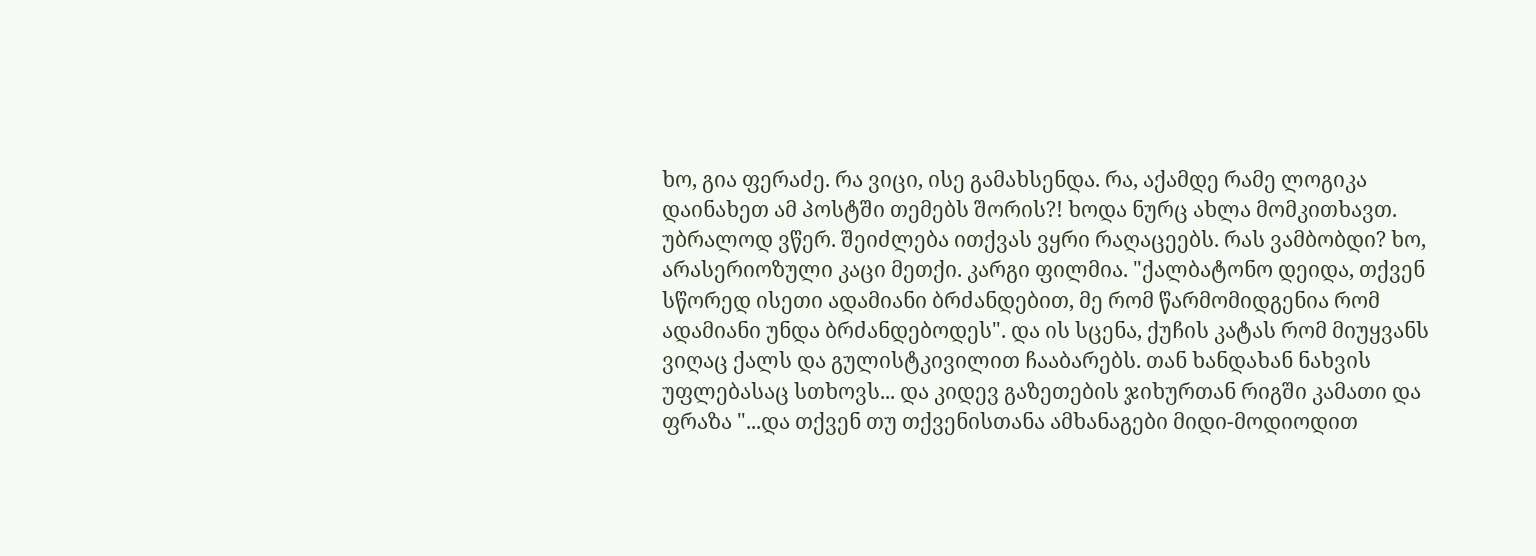ხო, გია ფერაძე. რა ვიცი, ისე გამახსენდა. რა, აქამდე რამე ლოგიკა დაინახეთ ამ პოსტში თემებს შორის?! ხოდა ნურც ახლა მომკითხავთ. უბრალოდ ვწერ. შეიძლება ითქვას ვყრი რაღაცეებს. რას ვამბობდი? ხო, არასერიოზული კაცი მეთქი. კარგი ფილმია. "ქალბატონო დეიდა, თქვენ სწორედ ისეთი ადამიანი ბრძანდებით, მე რომ წარმომიდგენია რომ ადამიანი უნდა ბრძანდებოდეს". და ის სცენა, ქუჩის კატას რომ მიუყვანს ვიღაც ქალს და გულისტკივილით ჩააბარებს. თან ხანდახან ნახვის უფლებასაც სთხოვს... და კიდევ გაზეთების ჯიხურთან რიგში კამათი და ფრაზა "...და თქვენ თუ თქვენისთანა ამხანაგები მიდი-მოდიოდით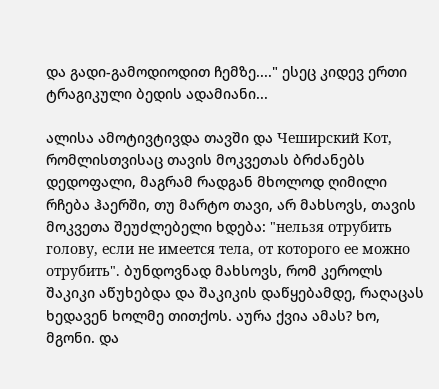და გადი-გამოდიოდით ჩემზე...." ესეც კიდევ ერთი ტრაგიკული ბედის ადამიანი...

ალისა ამოტივტივდა თავში და Чеширский Кот, რომლისთვისაც თავის მოკვეთას ბრძანებს დედოფალი, მაგრამ რადგან მხოლოდ ღიმილი რჩება ჰაერში, თუ მარტო თავი, არ მახსოვს, თავის მოკვეთა შეუძლებელი ხდება: "нельзя отрубить голову, если не имеется тела, от которого ее можно отрубить". ბუნდოვნად მახსოვს, რომ კეროლს შაკიკი აწუხებდა და შაკიკის დაწყებამდე, რაღაცას ხედავენ ხოლმე თითქოს. აურა ქვია ამას? ხო, მგონი. და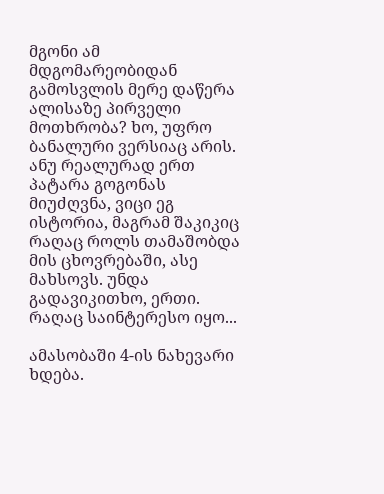მგონი ამ მდგომარეობიდან გამოსვლის მერე დაწერა ალისაზე პირველი მოთხრობა? ხო, უფრო ბანალური ვერსიაც არის. ანუ რეალურად ერთ პატარა გოგონას მიუძღვნა, ვიცი ეგ ისტორია, მაგრამ შაკიკიც რაღაც როლს თამაშობდა მის ცხოვრებაში, ასე მახსოვს. უნდა გადავიკითხო, ერთი. რაღაც საინტერესო იყო...

ამასობაში 4-ის ნახევარი ხდება.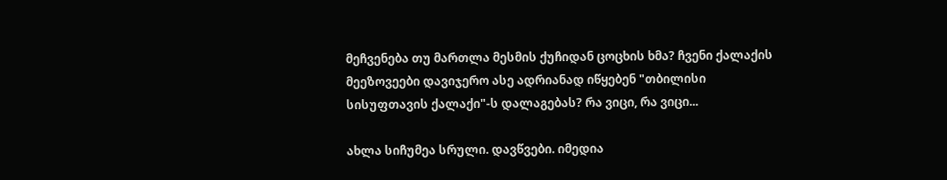მეჩვენება თუ მართლა მესმის ქუჩიდან ცოცხის ხმა? ჩვენი ქალაქის მეეზოვეები დავიჯერო ასე ადრიანად იწყებენ "თბილისი სისუფთავის ქალაქი"-ს დალაგებას? რა ვიცი, რა ვიცი...

ახლა სიჩუმეა სრული. დავწვები. იმედია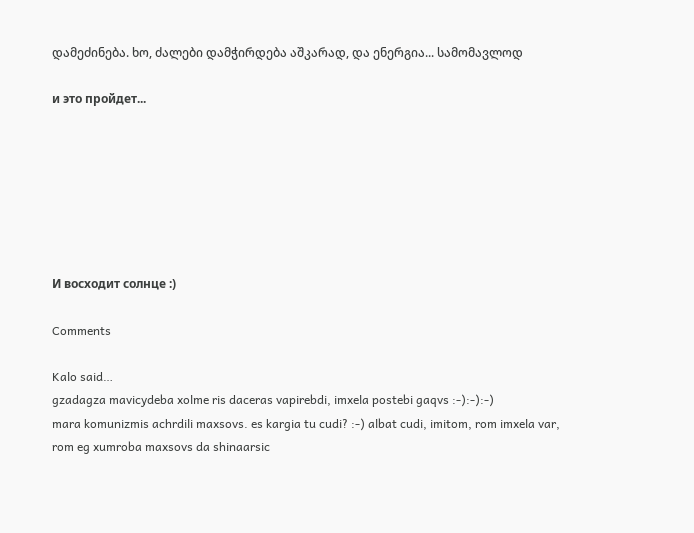დამეძინება. ხო, ძალები დამჭირდება აშკარად, და ენერგია... სამომავლოდ

и это пройдет...







И восходит солнце :)

Comments

Kalo said…
gzadagza mavicydeba xolme ris daceras vapirebdi, imxela postebi gaqvs :-):-):-)
mara komunizmis achrdili maxsovs. es kargia tu cudi? :-) albat cudi, imitom, rom imxela var, rom eg xumroba maxsovs da shinaarsic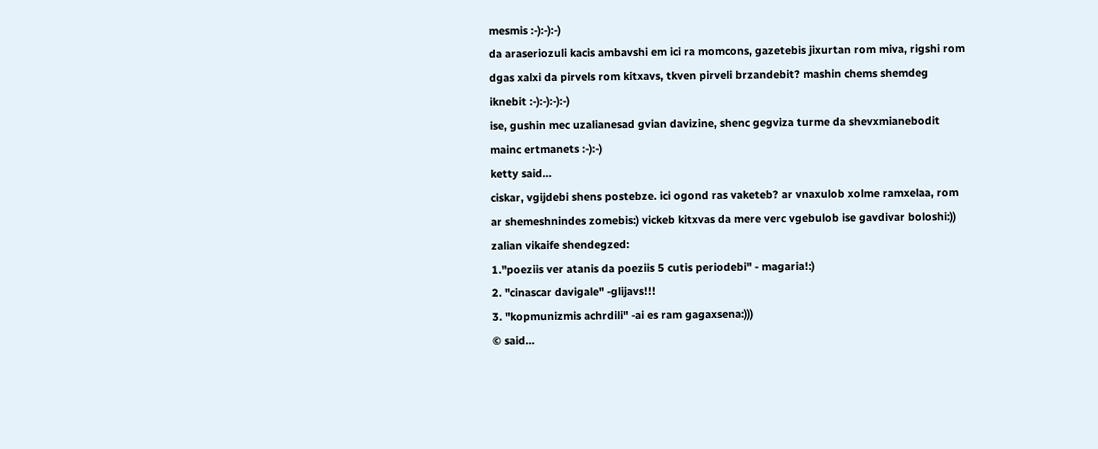mesmis :-):-):-)
da araseriozuli kacis ambavshi em ici ra momcons, gazetebis jixurtan rom miva, rigshi rom dgas xalxi da pirvels rom kitxavs, tkven pirveli brzandebit? mashin chems shemdeg iknebit :-):-):-):-)
ise, gushin mec uzalianesad gvian davizine, shenc gegviza turme da shevxmianebodit mainc ertmanets :-):-)
ketty said…
ciskar, vgijdebi shens postebze. ici ogond ras vaketeb? ar vnaxulob xolme ramxelaa, rom ar shemeshnindes zomebis:) vickeb kitxvas da mere verc vgebulob ise gavdivar boloshi:))
zalian vikaife shendegzed:
1."poeziis ver atanis da poeziis 5 cutis periodebi" - magaria!:)
2. "cinascar davigale" -glijavs!!!
3. "kopmunizmis achrdili" -ai es ram gagaxsena:)))
© said…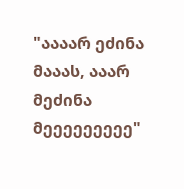"აააარ ეძინა მააას, ააარ მეძინა მეეეეეეეეე"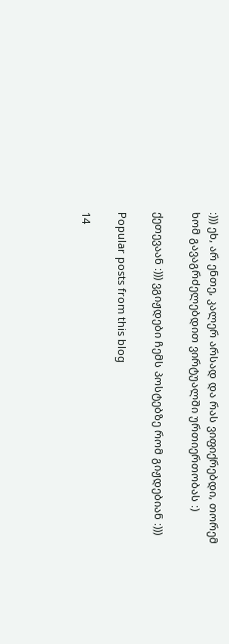:))) ეხ, არ ენთე, კალერ არსად და რას ვიფიქრებდი, თორემ ხომ გავაგრძელებდით ვირტუალში ურთიერთობას :)

ქეთევაან :))) ვგიჟდები ჩემს პოსტებზე რომ გიჟდებიან :)))

Popular posts from this blog

14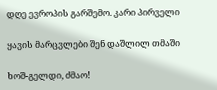დღე ევროპის გარშემო. კარი პირველი

ყავის მარცვლები შენ დაშლილ თმაში

ხოშ-გელდი, ძმაო!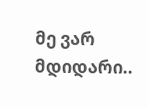მე ვარ მდიდარი..